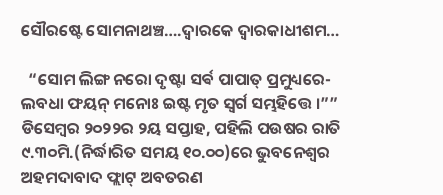ସୌରଷ୍ଟେ ସୋମନାଥଞ୍ଚ….ଦ୍ଵାରକେ ଦ୍ଵାରକାଧୀଶମ…

  “ସୋମ ଲିଙ୍ଗ ନରୋ ଦୃଷ୍ଟା ସର୍ଵ ପାପାତ୍ ପ୍ରମୁଧ୍ୟରେ-
ଲବଧା ଫୟନ୍ ମନୋଃ ଇଷ୍ଟ ମୃତ ସ୍ୱର୍ଗ ସମ୍ଭହିତ୍ତେ ।””
ଡିସେମ୍ବର ୨୦୨୨ର ୨ୟ ସପ୍ତାହ, ପହିଲି ପଉଷର ରାତି ୯.୩୦ମି.(ନିର୍ଦ୍ଧାରିତ ସମୟ ୧୦.୦୦)ରେ ଭୁବନେଶ୍ୱର ଅହମଦାବାଦ ଫ୍ଲାଟ୍ ଅବତରଣ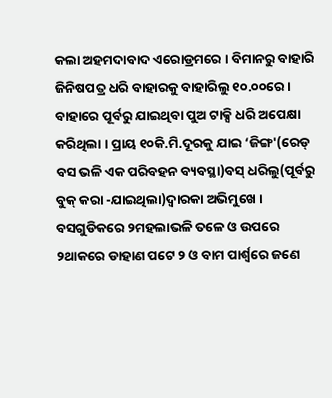କଲା ଅହମଦାବାଦ ଏରୋଡ୍ରମରେ । ବିମାନରୁ ବାହାରି ଜିନିଷପତ୍ର ଧରି ବାହାରକୁ ବାହାରିଲୁ ୧୦.୦୦ରେ । ବାହାରେ ପୂର୍ବରୁ ଯାଇଥିବା ପୁଅ ଟାକ୍ସି ଧରି ଅପେକ୍ଷା କରିଥିଲା । ପ୍ରାୟ ୧୦କି.ମି.ଦୂରକୁ ଯାଇ ‘ଜିଙ୍ଗ'(ରେଡ୍ ବସ ଭଳି ଏକ ପରିବହନ ବ୍ୟବସ୍ଥା)ବସ୍ ଧରିଲୁ(ପୂର୍ବରୁ ବୁକ୍ କରା -ଯାଇଥିଲା)ଦ୍ଵାରକା ଅଭିମୁଖେ । ବସଗୁଡିକରେ ୨ମହଲାଭଳି ତଳେ ଓ ଉପରେ ୨ଥାକରେ ଡାହାଣ ପଟେ ୨ ଓ ବାମ ପାର୍ଶ୍ୱରେ ଜଣେ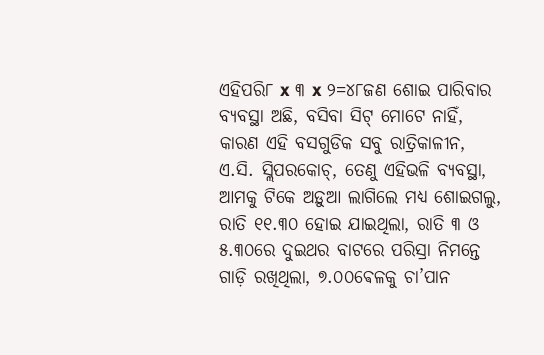ଏହିପରି୮ x ୩ x ୨=୪୮ଜଣ ଶୋଇ ପାରିବାର ବ୍ୟବସ୍ଥା ଅଛି, ବସିବା ସିଟ୍ ମୋଟେ ନାହିଁ, କାରଣ ଏହି ବସଗୁଡିକ ସବୁ ରାତ୍ରିକାଳୀନ, ଏ.ସି. ସ୍ଲିପରକୋଚ୍, ତେଣୁ ଏହିଭଳି ବ୍ୟବସ୍ଥା, ଆମକୁ ଟିକେ ଅଡ଼ୁଆ ଲାଗିଲେ ମଧ୍ୟ ଶୋଇଗଲୁ, ରାତି ୧୧.୩୦ ହୋଇ ଯାଇଥିଲା, ରାତି ୩ ଓ ୫.୩୦ରେ ଦୁଇଥର ବାଟରେ ପରିସ୍ରା ନିମନ୍ତେ ଗାଡ଼ି ରଖିଥିଲା, ୭.୦୦ଵେଳକୁ ଚା’ପାନ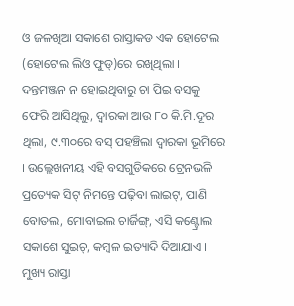ଓ ଜଳଖିଆ ସକାଶେ ରାସ୍ତାକଡ ଏକ ହୋଟେଲ (ହୋଟେଲ ଲିଓ ଫୁଡ୍)ରେ ରଖିଥିଲା । ଦନ୍ତମଞ୍ଜନ ନ ହୋଇଥିବାରୁ ଚା ପିଇ ବସକୁ ଫେରି ଆସିଥିଲୁ, ଦ୍ଵାରକା ଆଉ ୮୦ କି.ମି.ଦୂର ଥିଲା, ୯.୩୦ରେ ବସ୍ ପହଞ୍ଚିଲା ଦ୍ଵାରକା ଭୂମିରେ । ଉଲ୍ଲେଖନୀୟ ଏହି ବସଗୁଡିକରେ ଟ୍ରେନଭଳି ପ୍ରତ୍ୟେକ ସିଟ୍ ନିମନ୍ତେ ପଢ଼ିବା ଲାଇଟ୍, ପାଣି ବୋତଲ, ମୋବାଇଲ ଚାର୍ଜିଙ୍ଗ୍, ଏସି କଣ୍ଟ୍ରୋଲ ସକାଶେ ସୁଇଚ୍, କମ୍ବଳ ଇତ୍ୟାଦି ଦିଆଯାଏ । ମୁଖ୍ୟ ରାସ୍ତା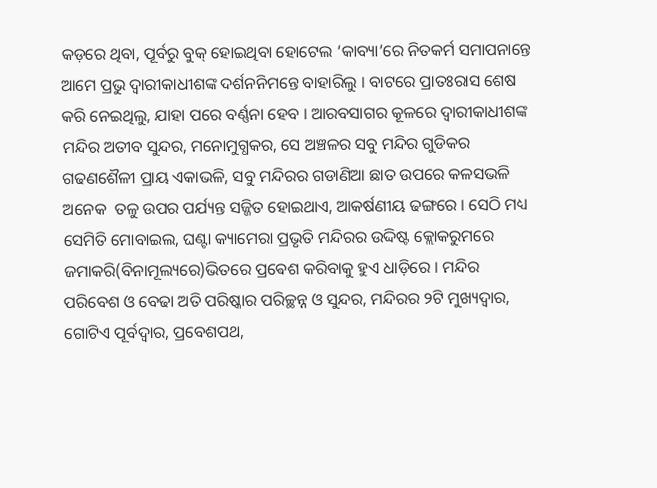କଡ଼ରେ ଥିବା, ପୂର୍ବରୁ ବୁକ୍ ହୋଇଥିବା ହୋଟେଲ ‘କାବ୍ୟା’ରେ ନିତକର୍ମ ସମାପନାନ୍ତେ ଆମେ ପ୍ରଭୁ ଦ୍ଵାରୀକାଧୀଶଙ୍କ ଦର୍ଶନନିମନ୍ତେ ବାହାରିଲୁ । ବାଟରେ ପ୍ରାତଃରାସ ଶେଷ କରି ନେଇଥିଲୁ, ଯାହା ପରେ ବର୍ଣ୍ଣନା ହେବ । ଆରବସାଗର କୂଳରେ ଦ୍ଵାରୀକାଧୀଶଙ୍କ ମନ୍ଦିର ଅତୀବ ସୁନ୍ଦର, ମନୋମୁଗ୍ଧକର, ସେ ଅଞ୍ଚଳର ସବୁ ମନ୍ଦିର ଗୁଡିକର ଗଢଣଶୈଳୀ ପ୍ରାୟ ଏକାଭଳି, ସବୁ ମନ୍ଦିରର ଗଡାଣିଆ ଛାତ ଉପରେ କଳସଭଳି ଅନେକ  ତଳୁ ଉପର ପର୍ଯ୍ୟନ୍ତ ସଜ୍ଜିତ ହୋଇଥାଏ, ଆକର୍ଷଣୀୟ ଢଙ୍ଗରେ । ସେଠି ମଧ୍ୟ ସେମିତି ମୋବାଇଲ, ଘଣ୍ଟା କ୍ୟାମେରା ପ୍ରଭୃତି ମନ୍ଦିରର ଉଦ୍ଦିଷ୍ଟ କ୍ଲୋକରୁମରେ ଜମାକରି(ବିନାମୂଲ୍ୟରେ)ଭିତରେ ପ୍ରଵେଶ କରିବାକୁ ହୁଏ ଧାଡ଼ିରେ । ମନ୍ଦିର ପରିବେଶ ଓ ବେଢା ଅତି ପରିଷ୍କାର ପରିଚ୍ଛନ୍ନ ଓ ସୁନ୍ଦର, ମନ୍ଦିରର ୨ଟି ମୁଖ୍ୟଦ୍ଵାର, ଗୋଟିଏ ପୂର୍ବଦ୍ଵାର, ପ୍ରବେଶପଥ,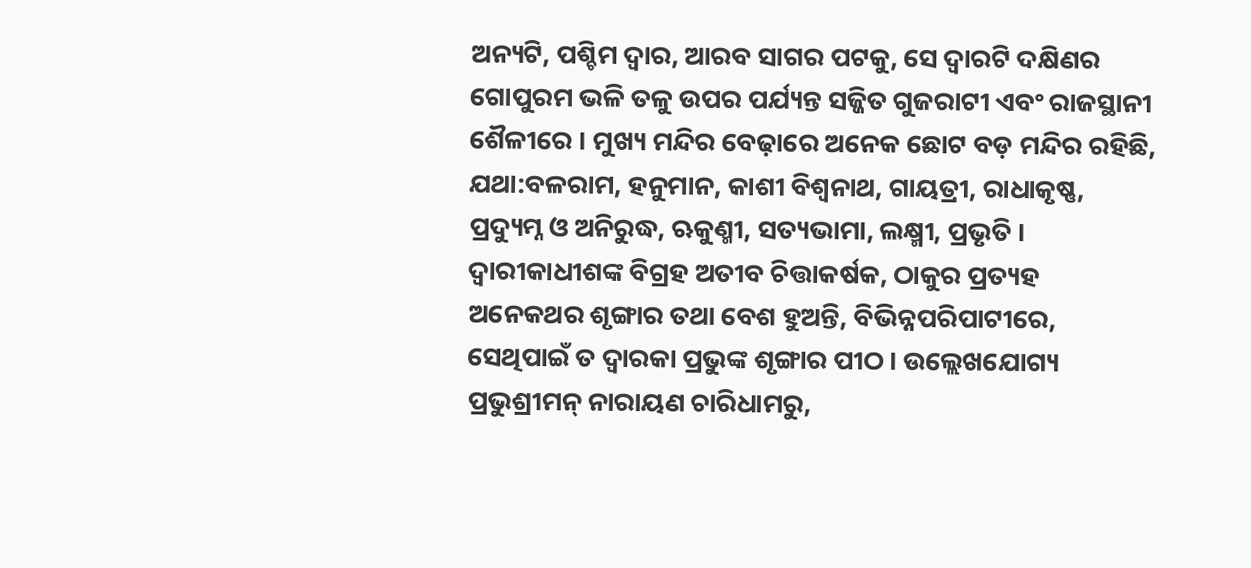ଅନ୍ୟଟି, ପଶ୍ଚିମ ଦ୍ଵାର, ଆରବ ସାଗର ପଟକୁ, ସେ ଦ୍ଵାରଟି ଦକ୍ଷିଣର ଗୋପୁରମ ଭଳି ତଳୁ ଉପର ପର୍ଯ୍ୟନ୍ତ ସଜ୍ଜିତ ଗୁଜରାଟୀ ଏବଂ ରାଜସ୍ଥାନୀ ଶୈଳୀରେ । ମୁଖ୍ୟ ମନ୍ଦିର ବେଢ଼ାରେ ଅନେକ ଛୋଟ ବଡ଼ ମନ୍ଦିର ରହିଛି, ଯଥା:ବଳରାମ, ହନୁମାନ, କାଶୀ ବିଶ୍ଵନାଥ, ଗାୟତ୍ରୀ, ରାଧାକୃଷ୍ଣ, ପ୍ରଦ୍ୟୁମ୍ନ ଓ ଅନିରୁଦ୍ଧ, ଋକୁଣ୍ମୀ, ସତ୍ୟଭାମା, ଲକ୍ଷ୍ମୀ, ପ୍ରଭୃତି । ଦ୍ଵାରୀକାଧୀଶଙ୍କ ବିଗ୍ରହ ଅତୀବ ଚିତ୍ତାକର୍ଷକ, ଠାକୁର ପ୍ରତ୍ୟହ ଅନେକଥର ଶୃଙ୍ଗାର ତଥା ବେଶ ‌ହୁଅନ୍ତି, ବିଭିନ୍ନପରିପାଟୀରେ, ସେଥିପାଇଁ ତ ଦ୍ଵାରକା ପ୍ରଭୁଙ୍କ ଶୃଙ୍ଗାର ପୀଠ । ଉଲ୍ଲେଖଯୋଗ୍ୟ ପ୍ରଭୁଶ୍ରୀମନ୍ ନାରାୟଣ ଚାରିଧାମରୁ,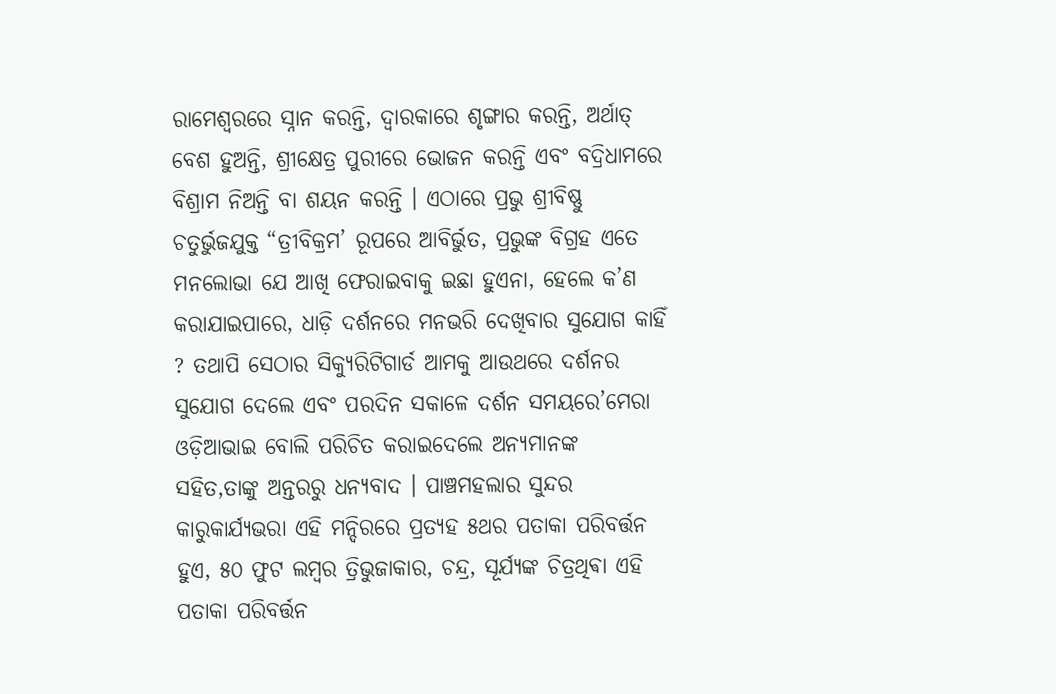ରାମେଶ୍ବରରେ ସ୍ନାନ କରନ୍ତି, ଦ୍ଵାରକାରେ ଶୃଙ୍ଗାର କରନ୍ତି, ଅର୍ଥାତ୍ ବେଶ ହୁଅନ୍ତି, ଶ୍ରୀକ୍ଷେତ୍ର ପୁରୀରେ ଭୋଜନ କରନ୍ତି ଏବଂ ବଦ୍ରିଧାମରେ ବିଶ୍ରାମ ନିଅନ୍ତି ବା ଶୟନ କରନ୍ତି । ଏଠାରେ ପ୍ରଭୁ ଶ୍ରୀବିଷ୍ଣୁ ଚତୁର୍ଭୁଜଯୁକ୍ତ “ତ୍ରୀବିକ୍ରମ’ ରୂପରେ ଆବିର୍ଭୁତ, ପ୍ରଭୁଙ୍କ ବିଗ୍ରହ ଏତେ ମନଲୋଭା ଯେ ଆଖି ଫେରାଇବାକୁ ଇଛା ହୁଏନା, ହେଲେ କ’ଣ କରାଯାଇପାରେ, ଧାଡ଼ି ଦର୍ଶନରେ ମନଭରି ଦେଖିବାର ସୁଯୋଗ କାହିଁ ? ତଥାପି ସେଠାର ସିକ୍ୟୁରିଟିଗାର୍ଡ ଆମକୁ ଆଉଥରେ ଦର୍ଶନର ସୁଯୋଗ ଦେଲେ ଏବଂ ପରଦିନ ସକାଳେ ଦର୍ଶନ ସମୟରେ’ମେରା ଓଡ଼ିଆଭାଇ ବୋଲି ପରିଚିତ କରାଇଦେଲେ ଅନ୍ୟମାନଙ୍କ ସହିତ,ତାଙ୍କୁ ଅନ୍ତରରୁ ଧନ୍ୟବାଦ । ପାଞ୍ଚମହଲାର ସୁନ୍ଦର କାରୁକାର୍ଯ୍ୟଭରା ଏହି ମନ୍ଦିରରେ ପ୍ରତ୍ୟହ ୫ଥର ପତାକା ପରିବର୍ତ୍ତନ ହୁଏ, ୫୦ ଫୁଟ ଲମ୍ବର ତ୍ରିଭୁଜାକାର, ଚନ୍ଦ୍ର, ସୂର୍ଯ୍ୟଙ୍କ ଚିତ୍ରଥିଵା ଏହି ପତାକା ପରିବର୍ତ୍ତନ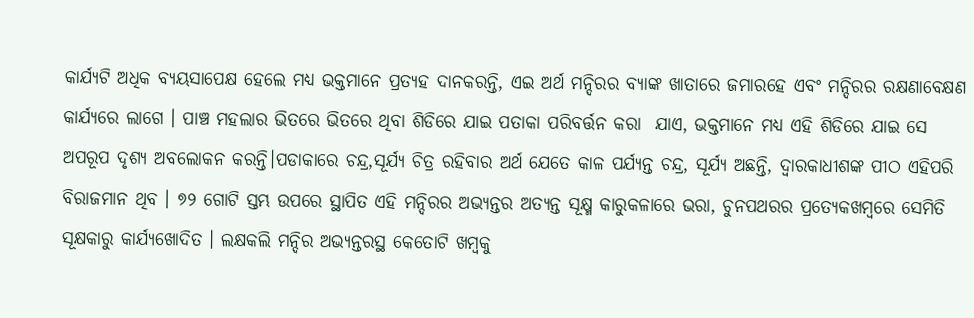କାର୍ଯ୍ୟଟି ଅଧିକ ବ୍ୟୟସାପେକ୍ଷ ହେଲେ ମଧ୍ୟ ଭକ୍ତମାନେ ପ୍ରତ୍ୟହ ଦାନକରନ୍ତି, ଏଇ ଅର୍ଥ ମନ୍ଦିରର ବ୍ୟାଙ୍କ ଖାତାରେ ଜମାରହେ ଏବଂ ମନ୍ଦିରର ରକ୍ଷଣାବେକ୍ଷଣ କାର୍ଯ୍ୟରେ ଲାଗେ । ପାଞ୍ଚ ମହଲାର ଭିତରେ ଭିତରେ ଥିବା ଶିଡିରେ ଯାଇ ପତାକା ପରିବର୍ତ୍ତନ କରା  ଯାଏ, ଭକ୍ତମାନେ ମଧ୍ୟ ଏହି ଶିଡିରେ ଯାଇ ସେ ଅପରୂପ ଦୃଶ୍ୟ ଅବଲୋକନ କରନ୍ତି।ପଡାକାରେ ଚନ୍ଦ୍ର,ସୂର୍ଯ୍ୟ ଚିତ୍ର ରହିବାର ଅର୍ଥ ଯେତେ କାଳ ପର୍ଯ୍ୟନ୍ତ ଚନ୍ଦ୍ର, ସୂର୍ଯ୍ୟ ଅଛନ୍ତି, ଦ୍ଵାରକାଧୀଶଙ୍କ ପୀଠ ଏହିପରି ବିରାଜମାନ ଥିବ । ୭୨ ଗୋଟି ସ୍ତମ୍ଭ ଉପରେ ସ୍ଥାପିତ ଏହି ମନ୍ଦିରର ଅଭ୍ୟନ୍ତର ଅତ୍ୟନ୍ତ ସୂକ୍ଷ୍ମ କାରୁକଳାରେ ଭରା, ଚୁନପଥରର ପ୍ରତ୍ୟେକଖମ୍ବରେ ସେମିତି ସୂକ୍ଷକାରୁ କାର୍ଯ୍ୟଖୋଦିତ । ଲକ୍ଷକଲି ମନ୍ଦିର ଅଭ୍ୟନ୍ତରସ୍ଥ କେତୋଟି ଖମ୍ବକୁ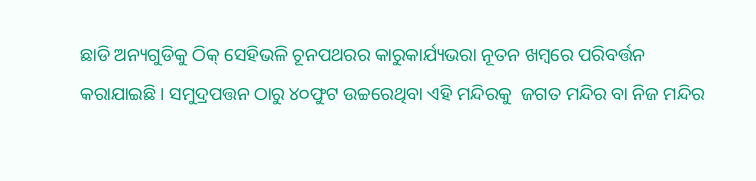ଛାଡି ଅନ୍ୟଗୁଡିକୁ ଠିକ୍ ସେହିଭଳି ଚୂନପଥରର କାରୁକାର୍ଯ୍ୟଭରା ନୂତନ ଖମ୍ବରେ ପରିବର୍ତ୍ତନ କରାଯାଇଛି । ସମୁଦ୍ରପତ୍ତନ ଠାରୁ ୪୦ଫୁଟ ଉଚ୍ଚରେଥିବା ଏହି ମନ୍ଦିରକୁ  ଜଗତ ମନ୍ଦିର ବା ନିଜ ମନ୍ଦିର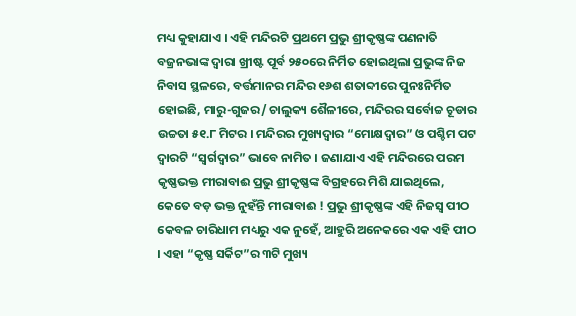ମଧ୍ୟ କୁହାଯାଏ । ଏହି ମନ୍ଦିରଟି ପ୍ରଥମେ ପ୍ରଭୁ ଶ୍ରୀକୃଷ୍ଣଙ୍କ ପଣନାତି ବଜ୍ରନଭାଙ୍କ ଦ୍ଵାରା ଖ୍ରୀଷ୍ଟ ପୂର୍ବ ୨୫୦ରେ ନିର୍ମିତ ହୋଇଥିଲା ପ୍ରଭୁଙ୍କ ନିଜ ନିବାସ ସ୍ଥଳରେ, ବର୍ତ୍ତମାନର ମନ୍ଦିର ୧୬ଶ ଶତାବ୍ଦୀରେ ପୁନଃନିର୍ମିତ ହୋଇଛି, ମାରୁ-ଗୁଜର/ ଚାଲୁକ୍ୟ ଶୈଳୀରେ, ମନ୍ଦିରର ସର୍ବୋଚ୍ଚ ଚୂଡାର ଉଚ୍ଚତା ୫୧.୮ ମିଟର । ମନ୍ଦିରର ମୁଖ୍ୟଦ୍ଵାର “ମୋକ୍ଷଦ୍ଵାର” ଓ ପଶ୍ଚିମ ପଟ ଦ୍ଵାରଟି “ସ୍ବର୍ଗଦ୍ଵାର” ଭାବେ ନାମିତ । ଜଣାଯାଏ ଏହି ମନ୍ଦିରରେ ପରମ କୃଷ୍ଣଭକ୍ତ ମୀରାବାଈ ପ୍ରଭୁ ଶ୍ରୀକୃଷ୍ଣଙ୍କ ବିଗ୍ରହରେ ମିଶି ଯାଇଥିଲେ, କେତେ ବଡ଼ ଭକ୍ତ ନୁହଁନ୍ତି ମୀରାବାଈ ! ପ୍ରଭୁ ଶ୍ରୀକୃଷ୍ଣଙ୍କ ଏହି ନିଜସ୍ବ ପୀଠ କେବଳ ଚାରିଧାମ ମଧ୍ୟରୁ ଏକ ନୁହେଁ, ଆହୁରି ଅନେକରେ ଏକ ଏହି ପୀଠ । ଏହା “କୃଷ୍ଣ ସର୍କିଟ”ର ୩ଟି ମୁଖ୍ୟ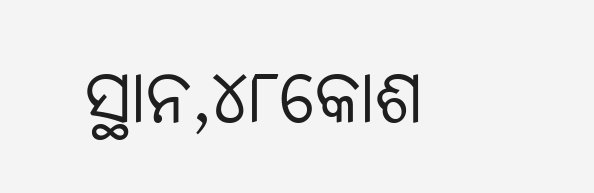ସ୍ଥାନ,୪୮କୋଶ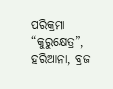ପରିକ୍ରମା “କୁରୁକ୍ଷେତ୍ର”, ହରିଆନା, ବ୍ରଜ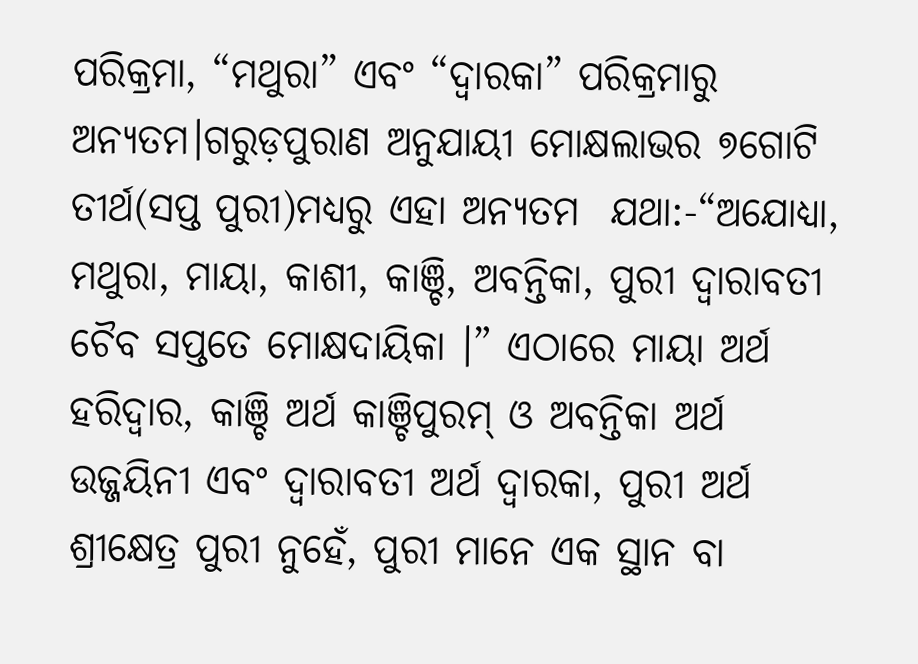ପରିକ୍ରମା, “ମଥୁରା” ଏବଂ “ଦ୍ଵାରକା” ପରିକ୍ରମାରୁ ଅନ୍ୟତମ।ଗରୁଡ଼ପୁରାଣ ଅନୁଯାୟୀ ମୋକ୍ଷଲାଭର ୭ଗୋଟି ତୀର୍ଥ(ସପ୍ତ ପୁରୀ)ମଧ୍ୟରୁ ଏହା ଅନ୍ୟତମ  ଯଥା:-“ଅଯୋଧ୍ୟା, ମଥୁରା, ମାୟା, କାଶୀ, କାଞ୍ଚି, ଅବନ୍ତିକା, ପୁରୀ ଦ୍ଵାରାବତୀ ଚୈବ ସପ୍ତତେ ମୋକ୍ଷଦାୟିକା ।” ଏଠାରେ ମାୟା ଅର୍ଥ ହରିଦ୍ଵାର, କାଞ୍ଚି ଅର୍ଥ କାଞ୍ଚିପୁରମ୍ ଓ ଅବନ୍ତିକା ଅର୍ଥ ଉଜ୍ଜୟିନୀ ଏବଂ ଦ୍ଵାରାବତୀ ଅର୍ଥ ଦ୍ଵାରକା, ପୁରୀ ଅର୍ଥ ଶ୍ରୀକ୍ଷେତ୍ର ପୁରୀ ନୁହେଁ, ପୁରୀ ମାନେ ଏକ ସ୍ଥାନ ବା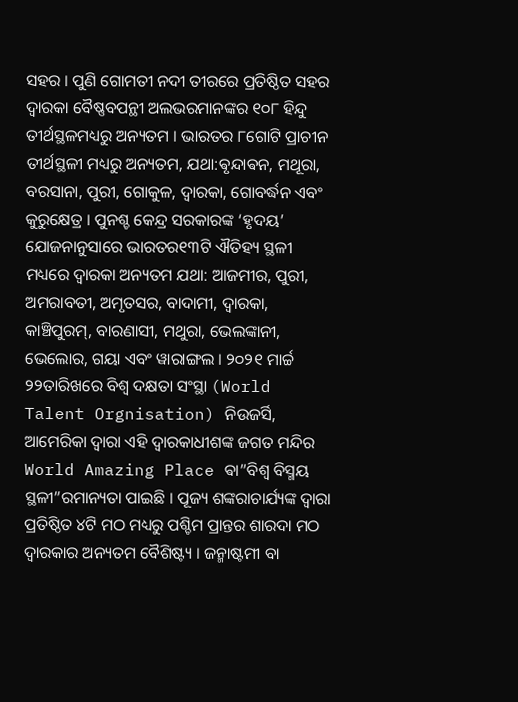ସହର‌ । ପୁଣି ଗୋମତୀ ନଦୀ ତୀରରେ ପ୍ରତିଷ୍ଠିତ ସହର ଦ୍ଵାରକା ବୈଷ୍ଣବପନ୍ଥୀ ଅଲଭରମାନଙ୍କର ୧୦୮ ହିନ୍ଦୁ ତୀର୍ଥସ୍ଥଳମଧ୍ୟରୁ ଅନ୍ୟତମ । ଭାରତର ୮ଗୋଟି ପ୍ରାଚୀନ ତୀର୍ଥସ୍ଥଳୀ ମଧ୍ୟରୁ ଅନ୍ୟତମ, ଯଥା:ଵୃନ୍ଦାଵନ, ମଥୂରା, ବରସାନା, ପୁରୀ, ଗୋକୁଳ, ଦ୍ଵାରକା, ଗୋବର୍ଦ୍ଧନ ଏବଂ କୁରୁକ୍ଷେତ୍ର । ପୁନଶ୍ଚ କେନ୍ଦ୍ର ସରକାରଙ୍କ ‘ହୃଦୟ’  ଯୋଜନାନୁସାରେ ଭାରତର୧୩ଟି ଐତିହ୍ୟ ସ୍ଥଳୀ ମଧ୍ୟରେ ଦ୍ଵାରକା ଅନ୍ୟତମ ଯଥା: ଆଜମୀର, ପୁରୀ, ଅମରାବତୀ, ଅମୃତସର, ବାଦାମୀ, ଦ୍ଵାରକା, କାଞ୍ଚିପୁରମ୍, ବାରଣାସୀ, ମଥୁରା, ଭେଲଙ୍କାନୀ, ଭେଲୋର, ଗୟା ଏବଂ ୱାରାଙ୍ଗଲ । ୨୦୨୧ ମାର୍ଚ୍ଚ ୨୨ତାରିଖରେ ବିଶ୍ବ ଦକ୍ଷତା ସଂସ୍ଥା (World Talent Orgnisation) ନିଉଜର୍ସି, ଆମେରିକା ଦ୍ଵାରା ଏହି ଦ୍ଵାରକାଧୀଶଙ୍କ ଜଗତ ମନ୍ଦିର World Amazing Place ଵା”ବିଶ୍ବ ବିସ୍ମୟ ସ୍ଥଳୀ”ରମାନ୍ୟତା ପାଇଛି । ପୂଜ୍ୟ ଶଙ୍କରାଚାର୍ଯ୍ୟଙ୍କ ଦ୍ଵାରା ପ୍ରତିଷ୍ଠିତ ୪ଟି ମଠ ମଧ୍ୟରୁ ପଶ୍ଚିମ ପ୍ରାନ୍ତର ଶାରଦା ମଠ ଦ୍ଵାରକାର ଅନ୍ୟତମ ବୈଶିଷ୍ଟ୍ୟ । ଜନ୍ମାଷ୍ଟମୀ ବା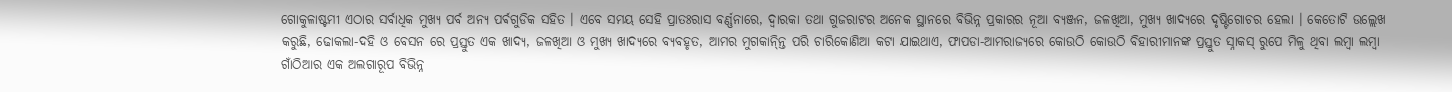ଗୋକୁଳାଷ୍ଟମୀ ଏଠାର ସର୍ବାଧିକ ମୁଖ୍ୟ ପର୍ବ ଅନ୍ୟ ପର୍ଵଗୁଡିକ ସହିତ । ଏବେ ସମୟ ସେହି ପ୍ରାତଃରାସ ବର୍ଣ୍ଣନାରେ, ଦ୍ଵାରକା ତଥା ଗୁଜରାଟର ଅନେକ ସ୍ଥାନରେ ବିଭିନ୍ନ ପ୍ରକାରର ନୂଆ ବ୍ୟଞ୍ଜନ, ଜଳଖିଆ, ମୁଖ୍ୟ ଖାଦ୍ୟରେ ଦୃଷ୍ଟିଗୋଚର ହେଲା । କେତୋଟି ଉଲ୍ଲେଖ କରୁଛି, ଢୋକଲା-ଦହି ଓ ବେସନ ରେ ପ୍ରସ୍ତୁତ ଏକ ଖାଦ୍ୟ, ଜଳଖିଆ ଓ ମୁଖ୍ୟ ଖାଦ୍ୟରେ ବ୍ୟବହୃତ, ଆମର ମୁଗକାନ୍ନ୍ତି ପରି ଚାରିକୋଣିଆ କଟା ଯାଇଥାଏ, ଫାପଡା-ଆମରାଜ୍ୟରେ କୋଉଠି କୋଉଠି ବିହାରୀମାନଙ୍କ ପ୍ରସ୍ତୁତ ସ୍ନାକସ୍ ରୁପେ ମିଳୁ ଥିବା ଲମ୍ବା ଲମ୍ବା ଗାଁଠିଆର ଏକ ଅଲଗାରୂପ ବିଭିନ୍ନ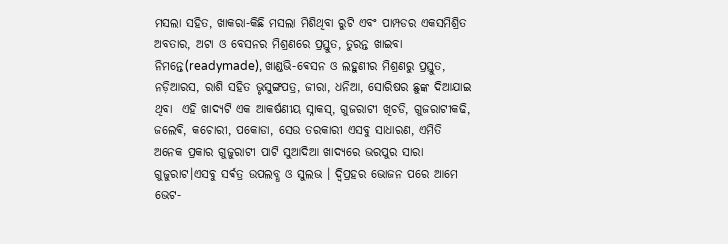ମସଲା ସହିତ, ଖାକରା-କିଛି ମସଲା ମିଶିଥିବା ରୁଟି ଏବଂ ପାମ୍ପଡର ଏକସମିଶ୍ରିତ ଅବତାର, ଅଟା ଓ ବେସନର ମିଶ୍ରଣରେ ପ୍ରସ୍ତୁତ, ତୁରନ୍ତ ଖାଇବା ନିମନ୍ତେ(readymade), ଖାଣ୍ଡଭି-ଵେସନ ଓ ଲହୁଣୀର ମିଶ୍ରଣରୁ ପ୍ରସ୍ତୁତ, ନଡ଼ିଆରସ, ରାଶି ସହିତ ଭୃସୁଙ୍ଗପତ୍ର, ଜୀରା, ଧନିଆ, ସୋରିଷର ଛୁଙ୍କ ଦିଆଯାଇ ଥିବା  ଏହି ଖାଦ୍ୟଟି ଏକ ଆକର୍ଷଣୀୟ ସ୍ନାକସ୍, ଗୁଜରାଟୀ ଖିଚଡି, ଗୁଜରାଟୀକଢି, ଜଲେଵି, କଚୋରୀ, ପକୋଡା, ସେଉ ତରକାରୀ ଏସବୁ ସାଧାରଣ, ଏମିତି ଅନେକ ପ୍ରକାର ଗୁଜୁରାଟୀ ପାଟି ସୁଆଦିଆ ଖାଦ୍ୟରେ ଭରପୁର ସାରା ଗୁଜୁରାଟ।ଏସବୁ ସର୍ଵତ୍ର ଉପଲବ୍ଧ ଓ ସୁଲଭ । ଦ୍ବିପ୍ରହର ଭୋଜନ ପରେ ଆମେ ଭେଟ-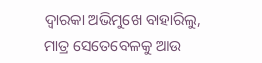ଦ୍ଵାରକା ଅଭିମୁଖେ ବାହାରିଲୁ, ମାତ୍ର ସେତେବେଳକୁ ଆଉ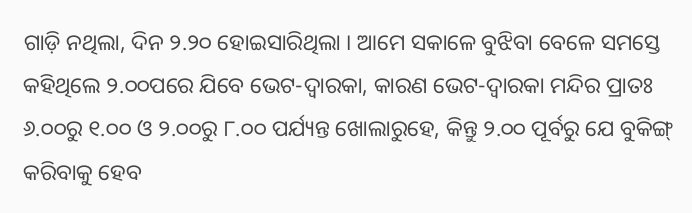ଗାଡ଼ି ନଥିଲା, ଦିନ ୨.୨୦ ହୋଇସାରିଥିଲା । ଆମେ ସକାଳେ ବୁଝିବା ବେଳେ ସମସ୍ତେ କହିଥିଲେ ୨.୦୦ପରେ ଯିବେ ଭେଟ-ଦ୍ଵାରକା, କାରଣ ଭେଟ-ଦ୍ଵାରକା ମନ୍ଦିର ପ୍ରାତଃ ୬.୦୦ରୁ ୧.୦୦ ଓ ୨.୦୦ରୁ ୮.୦୦ ପର୍ଯ୍ୟନ୍ତ ଖୋଲାରୁହେ, କିନ୍ତୁ ୨.୦୦ ପୂର୍ବରୁ ଯେ ବୁକିଙ୍ଗ୍ କରିବାକୁ ହେବ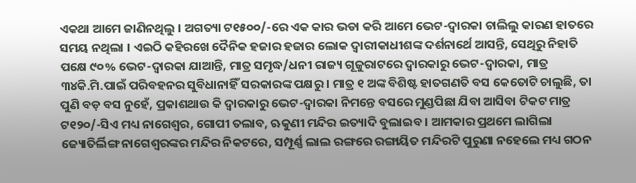ଏକଥା ଆମେ ଜାଣିନଥିଲୁ । ଅଗତ୍ୟା ଟ୧୫୦୦/-ରେ ଏକ କାର ଭଡା କରି ଆମେ ଭେଟ-ଦ୍ଵାରକା ଚାଲିଲୁ କାରଣ ହାତରେ ସମୟ ନଥିଲା । ଏଇଠି କହିରଖେ ଦୈନିକ ହଜାର ହଜାର ଲୋକ ଦ୍ଵାରୀକାଧୀଶଙ୍କ ଦର୍ଶନାର୍ଥେ ଆସନ୍ତି, ସେଥିରୁ ନିହାତି ପକ୍ଷେ ୯୦% ଭେଟ-ଦ୍ଵାରକା ଯାଆନ୍ତି, ମାତ୍ର ସମୃଦ୍ଧ/ଧନୀ ରାଜ୍ୟ ଗୂଜୁରାଟରେ ଦ୍ଵାରକାରୁ ଭେଟ-ଦ୍ଵାରକା, ମାତ୍ର ୩୪କି.ମି.ପାଇଁ ପରିବହନର ସୁବିଧାନାହିଁ ସରକାରଙ୍କ ପକ୍ଷରୁ । ମାତ୍ର ୧ ଅଙ୍କ ବିଶିଷ୍ଟ ହାତଗଣତି ବସ କେତୋଟି ଚାଲୁଛି, ତା ପୁଣି ବଡ଼ ବସ ନୁହେଁ, ପ୍ରକାଶଥାଉ କି ଦ୍ଵାରକାରୁ ଭେଟ-ଦ୍ଵାରକା ନିମନ୍ତେ ବସରେ ମୁଣ୍ଡପିଛା ଯିବା ଆସିବା ଟିକଟ ମାତ୍ର ଟ୧୨୦/-ସିଏ ମଧ୍ୟ ନାଗେଶ୍ଵର, ଗୋପୀ ତଲାବ, ଋକୁଣୀ ମନ୍ଦିର ଇତ୍ୟାଦି ବୁଲାଇବ । ଆମକାର ପ୍ରଥମେ ଲାଗିଲା ଜ୍ୟୋତିର୍ଲିଙ୍ଗ ନାଗେଶ୍ବରଙ୍କର ମନ୍ଦିର ନିକଟରେ, ସମ୍ପୂର୍ଣ୍ଣ ଲାଲ ରଙ୍ଗରେ ରଙ୍ଗାୟିତ ମନ୍ଦିରଟି ପୁରୁଣା ନହେଲେ ମଧ୍ୟ ଗଠନ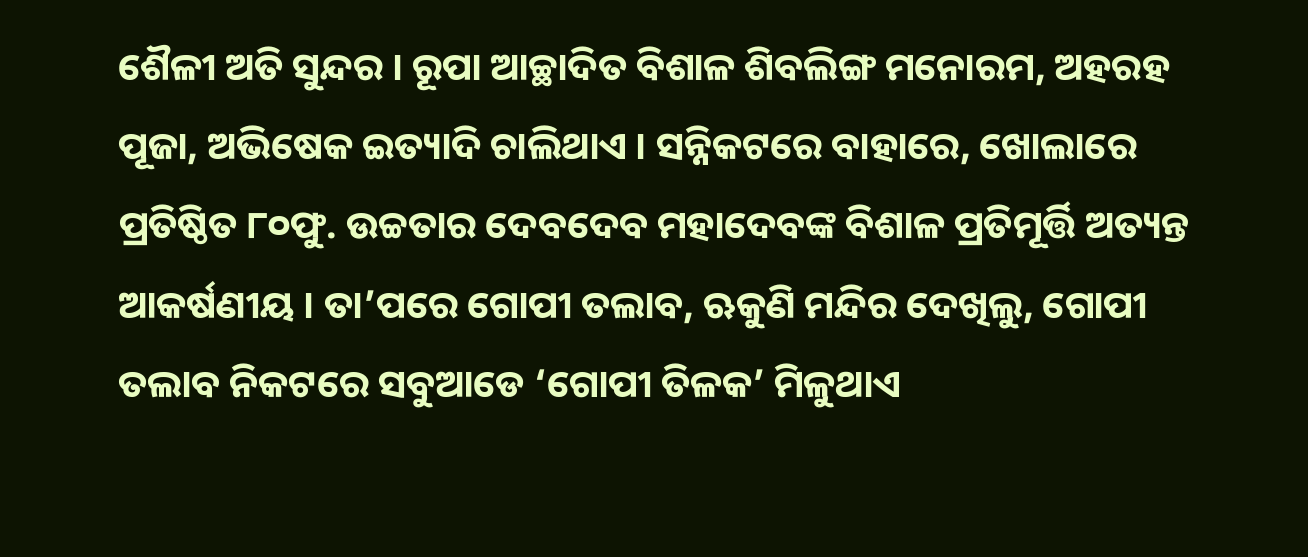ଶୈଳୀ ଅତି ସୁନ୍ଦର । ରୂପା ଆଚ୍ଛାଦିତ ବିଶାଳ ଶିବଲିଙ୍ଗ ମନୋରମ, ଅହରହ ପୂଜା, ଅଭିଷେକ ଇତ୍ୟାଦି ଚାଲିଥାଏ । ସନ୍ନିକଟରେ ବାହାରେ, ଖୋଲାରେ ପ୍ରତିଷ୍ଠିତ ୮୦ଫୁ. ଉଚ୍ଚତାର ଦେବଦେବ ମହାଦେବଙ୍କ ବିଶାଳ ପ୍ରତିମୂର୍ତ୍ତି ଅତ୍ୟନ୍ତ ଆକର୍ଷଣୀୟ । ତା’ପରେ ଗୋପୀ ତଲାବ, ଋକୁଣି ମନ୍ଦିର ଦେଖିଲୁ, ଗୋପୀ ତଲାବ ନିକଟରେ ସବୁଆଡେ ‘ଗୋପୀ ତିଳକ’ ମିଳୁଥାଏ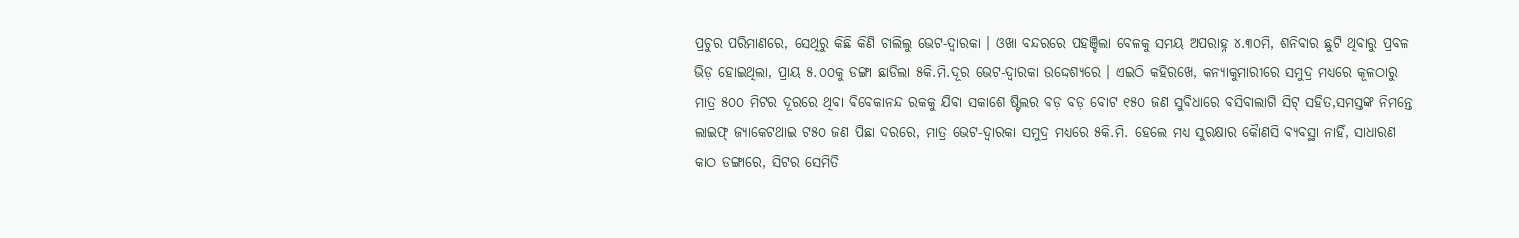ପ୍ରଚୁର ପରିମାଣରେ, ସେଥିରୁ କିଛି କିଣି ଚାଲିଲୁ ଭେଟ-ଦ୍ଵାରକା । ଓଖା ବନ୍ଦରରେ ପହଞ୍ଚିଲା ବେଳକୁ ସମୟ ଅପରାହ୍ନ ୪.୩୦ମି, ଶନିବାର ଛୁଟି ଥିବାରୁ ପ୍ରବଳ ଭିଡ଼ ହୋଇଥିଲା, ପ୍ରାୟ ୫.୦୦କୁ ଡଙ୍ଗା ଛାଡିଲା ୫କି.ମି.ଦୂର ଭେଟ-ଦ୍ଵାରକା ଉଦ୍ଦେଶ୍ୟରେ । ଏଇଠି କହିରଖେ, କନ୍ୟାକୁମାରୀରେ ସମୁଦ୍ର ମଧ୍ୟରେ କୂଳଠାରୁ ମାତ୍ର ୫୦୦ ମିଟର ଦୂରରେ ଥିବା ବିବେକାନନ୍ଦ ରକକୁ ଯିବା ସକାଶେ ଷ୍ଟିଲର ବଡ଼ ବଡ଼ ବୋଟ ୧୫୦ ଜଣ ସୁବିଧାରେ ବସିବାଲାଗି ସିଟ୍ ସହିତ,ସମସ୍ତଙ୍କ ନିମନ୍ତେ ଲାଇଫ୍ ଜ୍ୟାକେଟଥାଇ ଟ୫୦ ଜଣ ପିଛା ଦରରେ, ମାତ୍ର ଭେଟ-ଦ୍ଵାରକା ସମୁଦ୍ର ମଧ୍ୟରେ ୫କି.ମି. ହେଲେ ମଧ୍ୟ ସୁରକ୍ଷାର କୋୖଣସି ବ୍ୟବସ୍ଥା ନାହିଁ, ସାଧାରଣ କାଠ ଡଙ୍ଗାରେ, ସିଟର ସେମିତି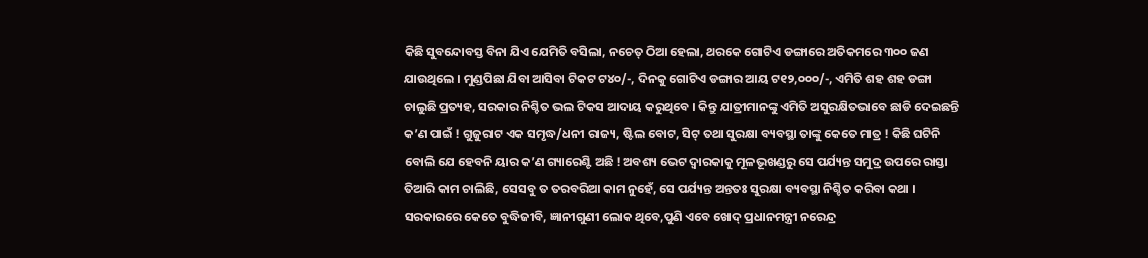କିଛି ସୁବନ୍ଦୋବସ୍ତ ବିନା ଯିଏ ଯେମିତି ବସିଲା, ନଚେତ୍ ଠିଆ ହେଲା, ଥରକେ ଗୋଟିଏ ଡଙ୍ଗାରେ ଅତିକମରେ ୩୦୦ ଜଣ ଯାଉଥିଲେ । ମୁଣ୍ଡପିଛା ଯିବା ଆସିବା ଟିକଟ ଟ୪୦/-, ଦିନକୁ ଗୋଟିଏ ଡଙ୍ଗାର ଆୟ ଟ୧୨,୦୦୦/-, ଏମିତି ଶହ ଶହ ଡଙ୍ଗା ଚାଲୁଛି ପ୍ରତ୍ୟହ, ସରକାର ନିଶ୍ଚିତ ଭଲ ଟିକସ ଆଦାୟ କରୁଥିବେ । କିନ୍ତୁ ଯାତ୍ରୀମାନଙ୍କୁ ଏମିତି ଅସୁରକ୍ଷିତଭାବେ ଛାଡି ଦେଇଛନ୍ତି କ’ଣ ପାଇଁ ! ଗୁଜୁରାଟ ଏକ ସମୃଦ୍ଧ/ଧନୀ ରାଜ୍ୟ, ଷ୍ଟିଲ ବୋଟ, ସିଟ୍ ତଥା ସୁରକ୍ଷା ବ୍ୟବସ୍ଥା ତାଙ୍କୁ କେତେ ମାତ୍ର ! କିଛି ଘଟିନି ବୋଲି ଯେ ହେବନି ୟାର କ’ଣ ଗ୍ୟାରେଣ୍ଟି ଅଛି ! ଅବଶ୍ୟ ଭେଟ ଦ୍ଵାରକାକୁ ମୂଳଭୂଖଣ୍ଡରୁ ସେ ପର୍ଯ୍ୟନ୍ତ ସମୁଦ୍ର ଉପରେ ରାସ୍ତା ତିଆରି କାମ ଚାଲିଛି, ସେସବୁ ତ ତରବରିଆ କାମ ନୁହେଁ, ସେ ପର୍ଯ୍ୟନ୍ତ ଅନ୍ତତଃ ସୁରକ୍ଷା ବ୍ୟବସ୍ଥା ନିଶ୍ଚିତ କରିବା କଥା । ସରକାରରେ କେତେ ବୁଦ୍ଧିଜୀବି, ଜ୍ଞାନୀଗୁଣୀ ଲୋକ ଥିବେ,ପୁଣି ଏବେ ଖୋଦ୍ ପ୍ରଧାନମନ୍ତ୍ରୀ ନରେନ୍ଦ୍ର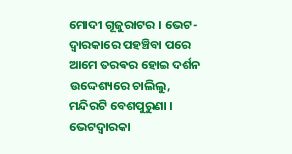ମୋଦୀ ଗୂଜୁରାଟର । ଭେଟ-ଦ୍ଵାରକାରେ ପହଞ୍ଚିବା ପରେ ଆମେ ତରଵର ହୋଇ ଦର୍ଶନ ଉଦ୍ଦେଶ୍ୟରେ ଚାଲିଲୁ, ମନ୍ଦିରଟି ବେଶପୁରୁଣା । ଭେଟଦ୍ଵାରକା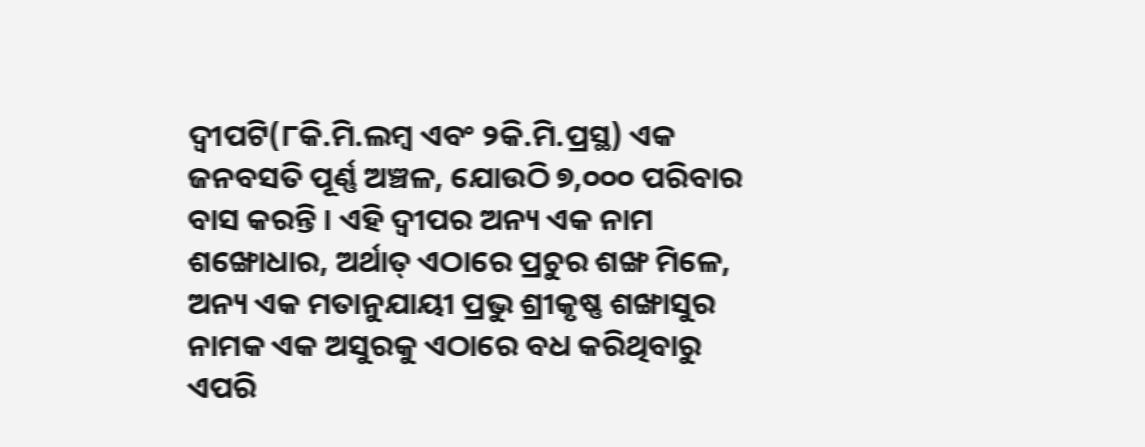ଦ୍ଵୀପଟି(୮କି.ମି.ଲମ୍ବ ଏବଂ ୨କି.ମି.ପ୍ରସ୍ଥ) ଏକ ଜନବସତି ପୂର୍ଣ୍ଣ ଅଞ୍ଚଳ, ଯୋଉଠି ୭,୦୦୦ ପରିବାର ବାସ କରନ୍ତି । ଏହି ଦ୍ଵୀପର ଅନ୍ୟ ଏକ ନାମ ଶଙ୍ଖୋଧାର, ଅର୍ଥାତ୍ ଏଠାରେ ପ୍ରଚୁର ଶଙ୍ଖ ମିଳେ, ଅନ୍ୟ ଏକ ମତାନୁଯାୟୀ ପ୍ରଭୁ ଶ୍ରୀକୃଷ୍ଣ ଶଙ୍ଖାସୁର ନାମକ ଏକ ଅସୁରକୁ ଏଠାରେ ବଧ କରିଥିବାରୁ ଏପରି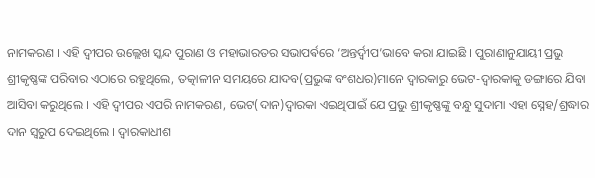ନାମକରଣ । ଏହି ଦ୍ୱୀପର ଉଲ୍ଲେଖ ସ୍କନ୍ଦ ପୁରାଣ ଓ ମହାଭାରତର ସଭାପର୍ଵରେ ‘ଅନ୍ତର୍ଦ୍ଵୀପ’ଭାବେ କରା ଯାଇଛି । ପୁରାଣାନୁଯାୟୀ ପ୍ରଭୁ ଶ୍ରୀକୃଷ୍ଣଙ୍କ ପରିବାର ଏଠାରେ ରହୁଥିଲେ, ତତ୍କାଳୀନ ସମୟରେ ଯାଦବ(ପ୍ରଭୁଙ୍କ ବଂଶଧର)ମାନେ ଦ୍ଵାରକାରୁ ଭେଟ-ଦ୍ଵାରକାକୁ ଡଙ୍ଗାରେ ଯିବା ଆସିବା କରୁଥିଲେ । ଏହି ଦ୍ଵୀପର ଏପରି ନାମକରଣ, ଭେଟ(ଦାନ)ଦ୍ଵାରକା ଏଇଥିପାଇଁ ଯେ ପ୍ରଭୁ ଶ୍ରୀକୃଷ୍ଣଙ୍କୁ ବନ୍ଧୁ ସୁଦାମା ଏହା ସ୍ନେହ/ଶ୍ରଦ୍ଧାର ଦାନ ସ୍ଵରୁପ ଦେଇଥିଲେ । ଦ୍ଵାରକାଧୀଶ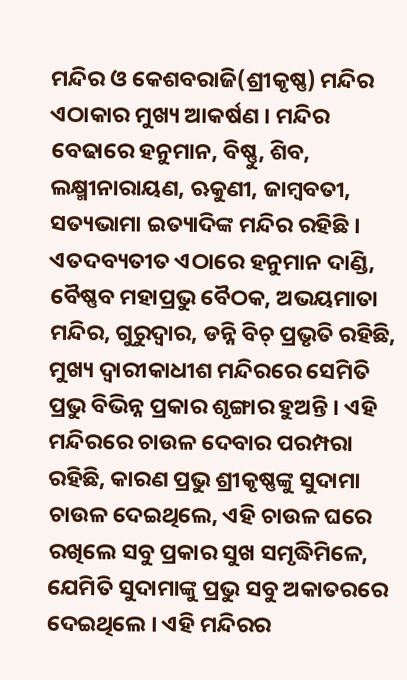ମନ୍ଦିର ଓ କେଶବରାଜି(ଶ୍ରୀକୃଷ୍ଣ) ମନ୍ଦିର ଏଠାକାର ମୁଖ୍ୟ ଆକର୍ଷଣ । ମନ୍ଦିର ବେଢାରେ ହନୁମାନ, ବିଷ୍ଣୁ, ଶିବ, ଲକ୍ଷ୍ମୀନାରାୟଣ, ଋକୁଣୀ, ଜାମ୍ବବତୀ, ସତ୍ୟଭାମା ଇତ୍ୟାଦିଙ୍କ ମନ୍ଦିର ରହିଛି । ଏତଦବ୍ୟତୀତ ଏଠାରେ ହନୁମାନ ଦାଣ୍ଡି, ବୈଷ୍ଣବ ମହାପ୍ରଭୁ ବୈଠକ, ଅଭୟମାତା ମନ୍ଦିର, ଗୁରୁଦ୍ୱାର, ଡନ୍ନି ବିଚ୍ ପ୍ରଭୃତି ରହିଛି, ମୁଖ୍ୟ ଦ୍ଵାରୀକାଧୀଶ ମନ୍ଦିରରେ ସେମିତି ପ୍ରଭୁ ବିଭିନ୍ନ ପ୍ରକାର ଶୃଙ୍ଗାର ହୁଅନ୍ତି । ଏହି ମନ୍ଦିରରେ ଚାଉଳ ଦେବାର ପରମ୍ପରା ରହିଛି, କାରଣ ପ୍ରଭୁ ଶ୍ରୀକୃଷ୍ଣଙ୍କୁ ସୁଦାମା ଚାଉଳ ଦେଇଥିଲେ, ଏହି ଚାଉଳ ଘରେ ରଖିଲେ ସବୁ ପ୍ରକାର ସୁଖ ସମୃଦ୍ଧିମିଳେ, ଯେମିତି ସୁଦାମାଙ୍କୁ ପ୍ରଭୁ ସବୁ ଅକାତରରେ ଦେଇଥିଲେ । ଏହି ମନ୍ଦିରର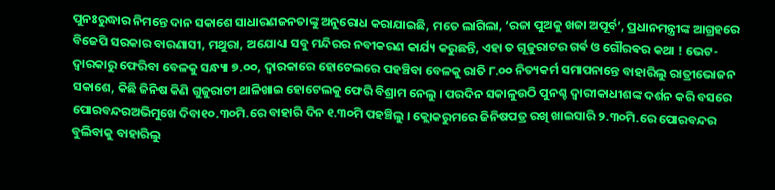ପୁନଃରୁଦ୍ଧାର ନିମନ୍ତେ ଦାନ ସକାଶେ ସାଧାରଣଜନତାଙ୍କୁ ଅନୁରୋଧ କରାଯାଇଛି, ମତେ ଲାଗିଲା, ‘ରଜା ପୁଅକୁ ଖଜା ଅପୂର୍ବ’, ପ୍ରଧାନମନ୍ତ୍ରୀଙ୍କ ଆଗ୍ରହରେ ବିଜେପି ସରକାର ବାରଣାସୀ, ମଥୁରା, ଅଯୋଧ୍ୟା ସବୁ ମନ୍ଦିରର ନବୀକରଣ କାର୍ଯ୍ୟ କରୁଛନ୍ତି, ଏହା ତ ଗୂଜୁରାଟର ଗର୍ଵ ଓ ଗୌରଵର କଥା ! ଭେଟ-ଦ୍ଵାରକାରୁ ଫେରିବା ବେଳକୁ ସନ୍ଧ୍ୟା ୭.୦୦, ଦ୍ଵାରକାରେ ହୋଟେଲରେ ପହଞ୍ଚିବା ବେଳକୁ ରାତି ୮.୦୦ ନିତ୍ୟକର୍ମ ସମାପନାନ୍ତେ ବାହାରିଲୁ ରାତ୍ରୀଭୋଜନ ସକାଶେ, କିଛି ଜିନିଷ କିଣି ଗୁଜୁରାଟୀ ଥାଳିଖାଇ ହୋଟେଲକୁ ଫେରି ବିଶ୍ରାମ ନେଲୁ । ପରଦିନ ସକାଳୁଉଠି ପୁନଶ୍ଚ ଦ୍ଵାରୀକାଧୀଶଙ୍କ ଦର୍ଶନ କରି ବସରେ ପୋରବନ୍ଦରଅଭିମୁଖେ ଦିବା୧୦.୩୦ମି.ରେ ବାହାରି ଦିନ ୧.୩୦ମି ପହଞ୍ଚିଲୁ । କ୍ଲୋକରୁମରେ ଜିନିଷପତ୍ର ରଖି ଖାଇସାରି ୨.୩୦ମି.ରେ ପୋରବନ୍ଦର ବୁଲିବାକୁ ବାହାରିଲୁ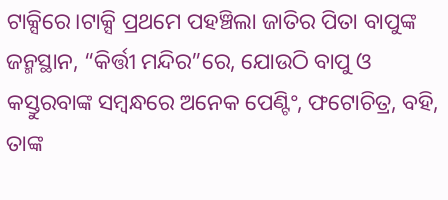ଟାକ୍ସିରେ।ଟାକ୍ସି ପ୍ରଥମେ ପହଞ୍ଚିଲା ଜାତିର ପିତା ବାପୁଙ୍କ ଜନ୍ମସ୍ଥାନ, “କିର୍ତ୍ତୀ ମନ୍ଦିର”ରେ, ଯୋଉଠି ବାପୁ ଓ କସ୍ତୁରବାଙ୍କ ସମ୍ବନ୍ଧରେ ଅନେକ ପେଣ୍ଟିଂ, ଫଟୋଚିତ୍ର, ବହି, ତାଙ୍କ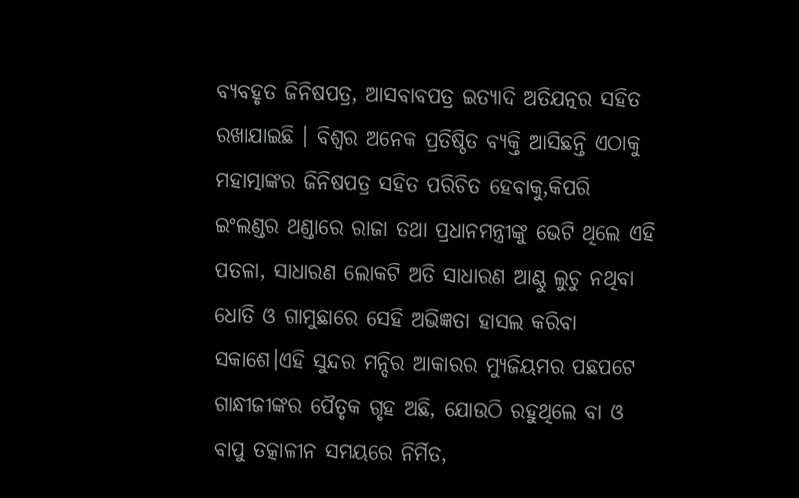ବ୍ୟବହୃତ ଜିନିଷପତ୍ର, ଆସବାବପତ୍ର ଇତ୍ୟାଦି ଅତିଯତ୍ନର ସହିତ ରଖାଯାଇଛି । ବିଶ୍ବର ଅନେକ ପ୍ରତିଷ୍ଠିତ ବ୍ୟକ୍ତି ଆସିଛନ୍ତି ଏଠାକୁ ମହାତ୍ମାଙ୍କର ଜିନିଷପତ୍ର ସହିତ ପରିଚିତ ହେବାକୁ,କିପରି ଇଂଲଣ୍ଡର ଥଣ୍ଡାରେ ରାଜା ତଥା ପ୍ରଧାନମନ୍ତ୍ରୀଙ୍କୁ ଭେଟି ଥିଲେ ଏହି ପତଳା, ସାଧାରଣ ଲୋକଟି ଅତି ସାଧାରଣ ଆଣ୍ଠୁ ଲୁଚୁ ନଥିବା ଧୋତି ଓ ଗାମୁଛାରେ ସେହି ଅଭିଜ୍ଞତା ହାସଲ କରିବା ସକାଶେ।ଏହି ସୁନ୍ଦର ମନ୍ଦିର ଆକାରର ମ୍ୟୁଜିୟମର ପଛପଟେ ଗାନ୍ଧୀଜୀଙ୍କର ପୈତୃକ ଗୃହ ଅଛି, ଯୋଉଠି ରହୁଥିଲେ ବା ଓ ବାପୁ ତତ୍କାଳୀନ ସମୟରେ ନିର୍ମିତ,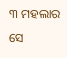୩ ମହଲାର ସେ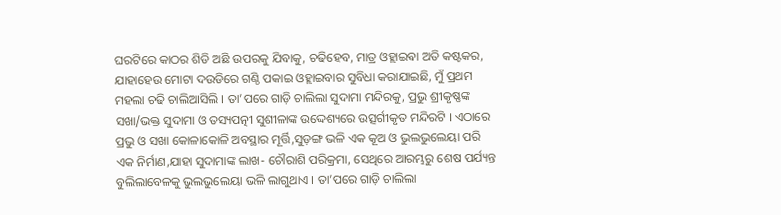ଘରଟିରେ କାଠର ଶିଡି ଅଛି ଉପରକୁ ଯିବାକୁ, ଚଢିହେବ, ମାତ୍ର ଓହ୍ଲାଇଵା ଅତି କଷ୍ଟକର, ଯାହାହେଉ ମୋଟା ଦଉଡିରେ ଗଣ୍ଠି ପକାଇ ଓହ୍ଲାଇବାର ସୁବିଧା କରାଯାଇଛି, ମୁଁ ପ୍ରଥମ ମହଲା ଚଢି ଚାଲିଆସିଲି । ତା’ପରେ ଗାଡ଼ି ଚାଲିଲା ସୁଦାମା ମନ୍ଦିରକୁ, ପ୍ରଭୁ ଶ୍ରୀକୃଷ୍ଣଙ୍କ ସଖା/ଭକ୍ତ ସୁଦାମା ଓ ତସ୍ୟପତ୍ନୀ ସୁଶୀଳାଙ୍କ ଉଦ୍ଦେଶ୍ୟରେ ଉତ୍ସର୍ଗୀକୃତ ମନ୍ଦିରଟି । ଏଠାରେ ପ୍ରଭୁ ଓ ସଖା କୋଳାକୋଳି ଅବସ୍ଥାର ମୂର୍ତ୍ତି,ସୁଡ଼ଙ୍ଗ ଭଳି ଏକ କୂଅ ଓ ଭୁଲଭୁଲେୟା ପରି ଏକ ନିର୍ମାଣ,ଯାହା ସୁଦାମାଙ୍କ ଲାଖ- ଚୌରାଶି ପରିକ୍ରମା, ସେଥିରେ ଆରମ୍ଭରୁ ଶେଷ ପର୍ଯ୍ୟନ୍ତ ବୁଲିଲାବେଳକୁ ଭୁଲଭୁଲେୟା ଭଳି ଲାଗୁଥାଏ । ତା’ପରେ ଗାଡ଼ି ଚାଲିଲା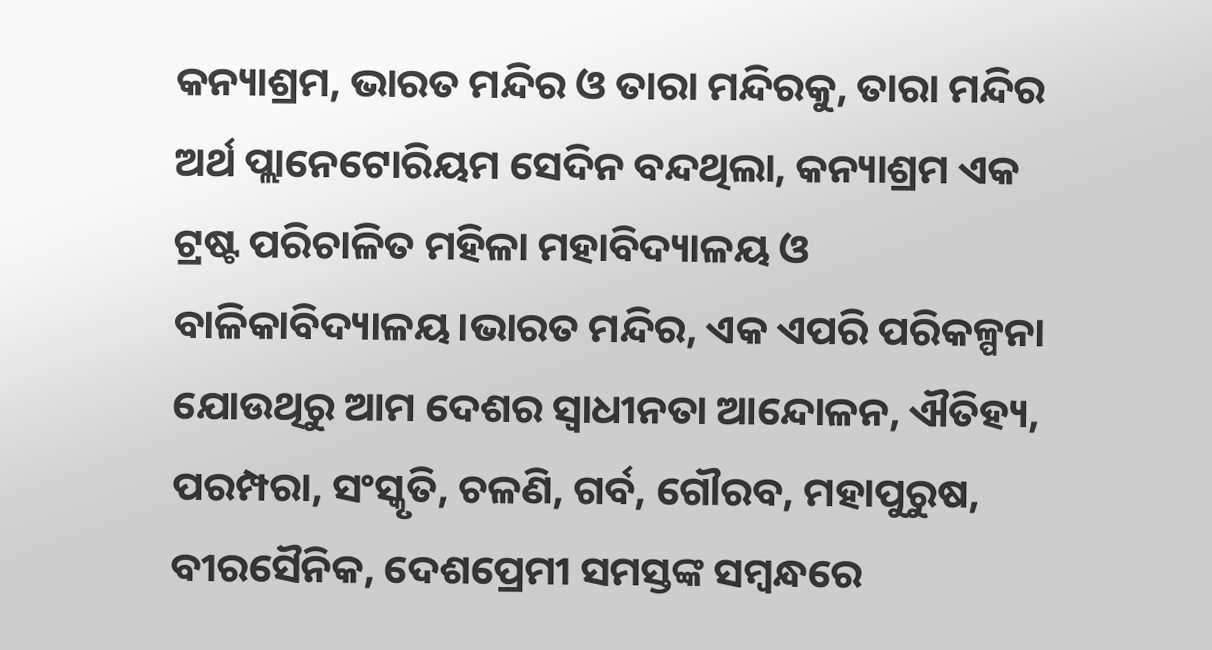କନ୍ୟାଶ୍ରମ, ଭାରତ ମନ୍ଦିର ଓ ତାରା ମନ୍ଦିରକୁ, ତାରା ମନ୍ଦିର ଅର୍ଥ ପ୍ଲାନେଟୋରିୟମ ସେଦିନ ବନ୍ଦଥିଲା, କନ୍ୟାଶ୍ରମ ଏକ ଟ୍ରଷ୍ଟ ପରିଚାଳିତ ମହିଳା ମହାବିଦ୍ୟାଳୟ ଓ ବାଳିକାବିଦ୍ୟାଳୟ।ଭାରତ ମନ୍ଦିର, ଏକ ଏପରି ପରିକଳ୍ପନା ଯୋଉଥିରୁ ଆମ ଦେଶର ସ୍ବାଧୀନତା ଆନ୍ଦୋଳନ, ଐତିହ୍ୟ, ପରମ୍ପରା, ସଂସ୍କୃତି, ଚଳଣି, ଗର୍ବ, ଗୌରବ, ମହାପୁରୁଷ, ବୀରସୈନିକ, ଦେଶପ୍ରେମୀ ସମସ୍ତଙ୍କ ସମ୍ବନ୍ଧରେ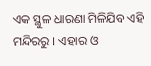ଏକ ସ୍ଥୁଳ ଧାରଣା ମିଳିଯିବ ଏହି ମନ୍ଦିରରୁ । ଏହାର ଓ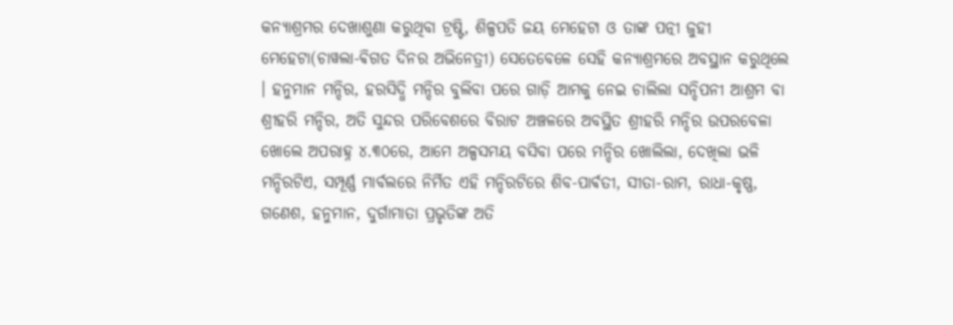କନ୍ୟାଶ୍ରମର ଦେଖାଶୁଣା କରୁଥିବା ଟ୍ରଷ୍ଟି, ଶିଳ୍ପପତି ଜୟ ମେହେଟା ଓ ତାଙ୍କ ପତ୍ନୀ ଜୁହୀ ମେହେଟା(ଚାୱଲା-ଵିଗତ ଦିନର ଅଭିନେତ୍ରୀ) ସେତେବେଳେ ସେହି କନ୍ୟାଶ୍ରମରେ ଅବସ୍ଥାନ କରୁଥିଲେ । ହନୁମାନ ମନ୍ଦିର, ହରସିଦ୍ଧି ମନ୍ଦିର ବୁଲିବା ପରେ ଗାଡ଼ି ଆମକୁ ନେଇ ଚାଲିଲା ସନ୍ଦିପନୀ ଆଶ୍ରମ ବା ଶ୍ରୀହରି ମନ୍ଦିର, ଅତି ସୁନ୍ଦର ପରିବେଶରେ ବିରାଟ ଅଞ୍ଚଳରେ ଅବସ୍ଥିତ ଶ୍ରୀହରି ମନ୍ଦିର ଉପରବେଳା ଖୋଲେ ଅପରାହ୍ନ ୪.୩୦ରେ, ଆମେ ଅଳ୍ପସମୟ ବସିବା ପରେ ମନ୍ଦିର ଖୋଲିଲା, ଦେଖିଲା ଭଳି ମନ୍ଦିରଟିଏ, ସମ୍ପୂର୍ଣ୍ଣ ମାର୍ବଲରେ ନିର୍ମିତ ଏହି ମନ୍ଦିରଟିରେ ଶିବ-ପାର୍ଵତୀ, ସୀତା-ରାମ, ରାଧା-କୃଷ୍ଣ, ଗଣେଶ, ହନୁମାନ, ଦୁର୍ଗାମାତା ପ୍ରଭୃତିଙ୍କ ଅତି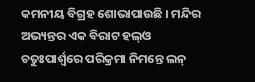କମନୀୟ ବିଗ୍ରହ ଶୋଭାପାଉଛି । ମନ୍ଦିର ଅଭ୍ୟନ୍ତର ଏକ ବିରାଟ ହଲ୍ଓ ଚତୁଃପାର୍ଶ୍ଵରେ ପରିକ୍ରମା ନିମନ୍ତେ ଲନ୍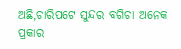ଅଛି,ଚାରିପଟେ ସୁନ୍ଦର ବଗିଚା ଅନେକ ପ୍ରକାର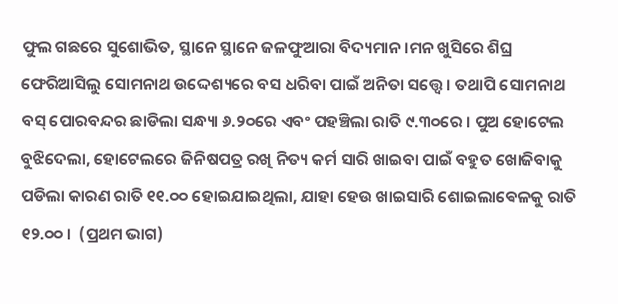ଫୁଲ ଗଛରେ ସୁଶୋଭିତ, ସ୍ଥାନେ ସ୍ଥାନେ ଜଳଫୁଆରା ବିଦ୍ୟମାନ।ମନ ଖୁସିରେ ଶିଘ୍ର ଫେରିଆସିଲୁ ସୋମନାଥ ଉଦ୍ଦେଶ୍ୟରେ ବସ ଧରିବା ପାଇଁ ଅନିତା ସତ୍ତ୍ୱେ । ତଥାପି ସୋମନାଥ ବସ୍ ପୋରବନ୍ଦର ଛାଡିଲା ସନ୍ଧ୍ୟା ୬.୨୦ରେ ଏବଂ ପହଞ୍ଚିଲା ରାତି ୯.୩୦ରେ । ପୁଅ ହୋଟେଲ ବୁଝିଦେଲା, ହୋଟେଲରେ ଜିନିଷପତ୍ର ରଖି ନିତ୍ୟ କର୍ମ ସାରି ଖାଇବା ପାଇଁ ବହୁତ ଖୋଜିବାକୁ ପଡିଲା କାରଣ ରାତି ୧୧.୦୦ ହୋଇଯାଇଥିଲା, ଯାହା ହେଉ ଖାଇସାରି ଶୋଇଲାଵେଳକୁ ରାତି ୧୨.୦୦ ।  (ପ୍ରଥମ ଭାଗ)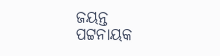ଜୟନ୍ତ ପଟ୍ଟନାୟକ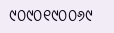୯୦୯୦୧୯୦୦୬୯